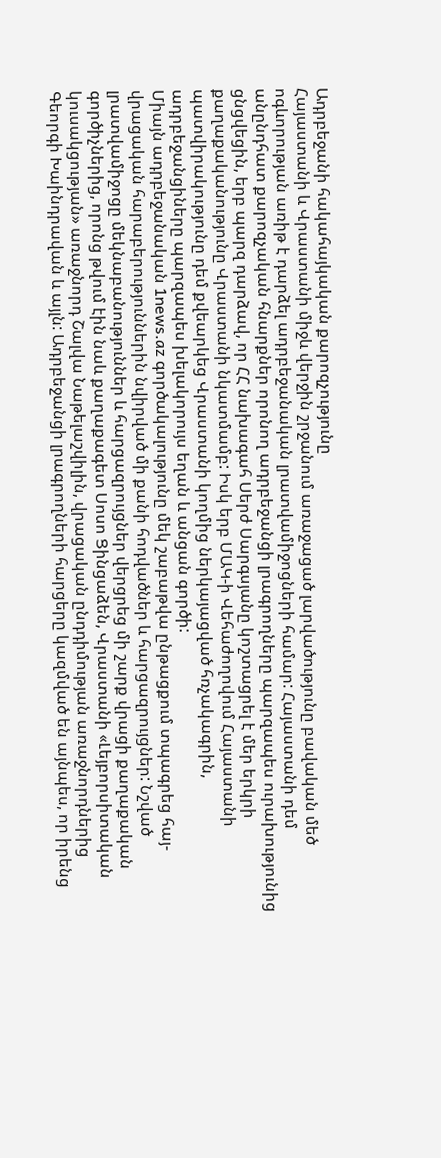Ադրբեջանի հակահայկական քարոզչությունը
Հայաստանի և Վրաստանի միջև վերջին շրջանում առաջացած լարվածությունը բավական մեծ ոգևորության առիթ է դարձել ադրբեջանական լրատվամիջոցների համար: Հայաստանի դեմ անընդհատ քարոզչական հնարքներ որոնող ադրբեջանցի լրագրողները պարզապես ուրախությունից ցնցվեցին, երբ պարզ դարձավ, որ ՀՀ նախագահ Սերժ Սարգսյանը կոշտացրել է մեր երկրի քաղաքականությունը Վրաստանի նկատմամբ: Իսկ երբ ՄԱԿ-ի Վեհաժողովում Հայաստանի պատվիրակությունը դեմ քվեարկեց Վրաստանի կողմից ներկայացված հռչակագրին, ադրբեջանցիները պարզապես խելակորույս եղան և անցան գործի:
Միայն ադրբեջանական 1news.az գործակալությունը մեկ շաբաթվա ընթացքում տպագրեց հայ-վրացական հարաբերություններին նվիրված մի քանի հոդվածներ և հարցազրույցներ: Նշված լրատվամիջոցը մեկնաբանություններ և հարցազրույցներ վերցրեց մի շարք վրացի քաղաքական գործիչներից, որոնց թվում էին նաև քաղաքագետ Սոսո Ցինցաձեն, Վրաստանի «Լեյբորսիտական կուսակցության» առաջնորդ Շալվա Նաթելաշվիլին, վրացական ընդդիմության առաջնորդներից Գեորգի Խաինդրավան և այլն: Ադրբեջանցի լրագրողների հարցերը կազմված են այնպես, որ իրենց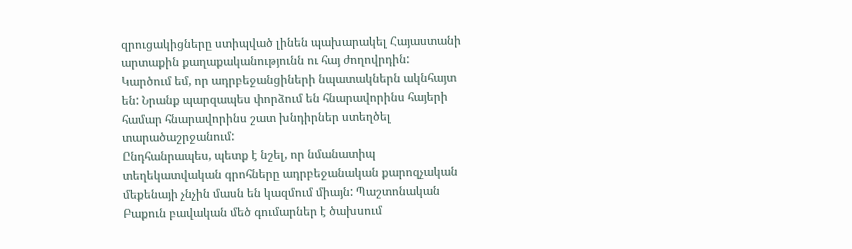զրուցակիցները ստիպված լինեն պախարակել Հայաստանի արտաքին քաղաքականությունն ու հայ ժողովրդին:
Կարծում եմ, որ ադրբեջանցիների նպատակներն ակնհայտ են: Նրանք պարզապես փորձում են հնարավորինս հայերի համար հնարավորինս շատ խնդիրներ ստեղծել տարածաշրջանում:
Ընդհանրապես, պետք է նշել, որ նմանատիպ տեղեկատվական գրոհները ադրբեջանական քարոզչական մեքենայի չնչին մասն են կազմում միայն: Պաշտոնական Բաքուն բավական մեծ գումարներ է ծախսում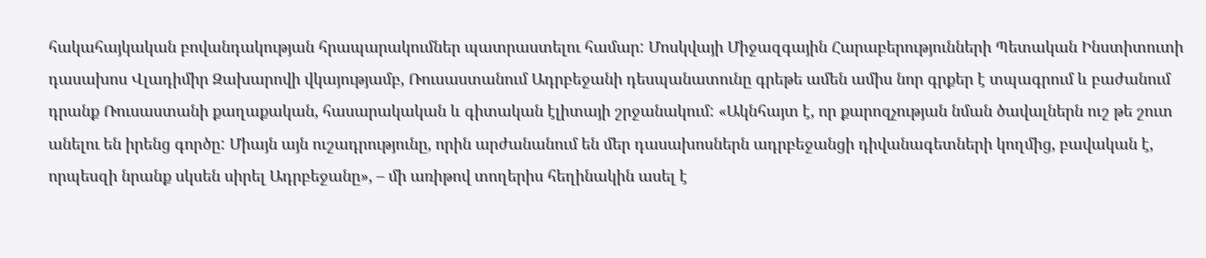հակահայկական բովանդակության հրապարակումներ պատրաստելու համար: Մոսկվայի Միջազգային Հարաբերությունների Պետական Ինստիտուտի դասախոս Վլադիմիր Զախարովի վկայությամբ, Ռուսաստանում Ադրբեջանի դեսպանատունը գրեթե ամեն ամիս նոր գրքեր է տպագրում և բաժանում դրանք Ռուսաստանի քաղաքական, հասարակական և գիտական էլիտայի շրջանակում: «Ակնհայտ է, որ քարոզչության նման ծավալներն ուշ թե շուտ անելու են իրենց գործը: Միայն այն ուշադրությունը, որին արժանանում են մեր դասախոսներն ադրբեջանցի դիվանագետների կողմից, բավական է, որպեսզի նրանք սկսեն սիրել Ադրբեջանը», – մի առիթով տողերիս հեղինակին ասել է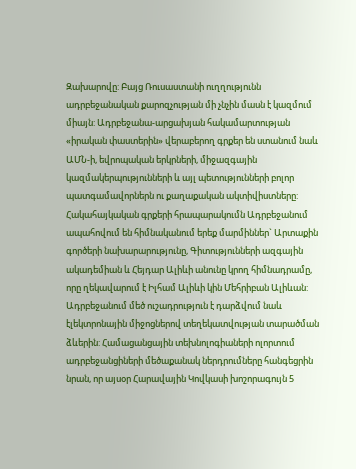Զախարովը: Բայց Ռուսաստանի ուղղությունն ադրբեջանական քարոզչության մի չնչին մասն է կազմում միայն: Ադրբեջանա-արցախյան հակամարտության «իրական փաստերին» վերաբերող գրքեր են ստանում նաև ԱՄՆ-ի, եվրոպական երկրների, միջազգային կազմակերպությունների և այլ պետությունների բոլոր պատգամավորներն ու քաղաքական ակտիվիստները:
Հակահայկական գրքերի հրապարակումն Ադրբեջանում ապահովում են հիմնականում երեք մարմիններ` Արտաքին գործերի նախարարությունը, Գիտությունների ազգային ակադեմիան և Հեյդար Ալիևի անունը կրող հիմնադրամը, որը ղեկավարում է Իլհամ Ալիևի կին Մեհրիբան Ալիևան:
Ադրբեջանում մեծ ուշադրություն է դարձվում նաև էլեկտրոնային միջոցներով տեղեկատվության տարածման ձևերին: Համացանցային տեխնոլոգիաների ոլորտում ադրբեջանցիների մեծաքանակ ներդրումները հանգեցրին նրան, որ այսօր Հարավային Կովկասի խոշորագույն 5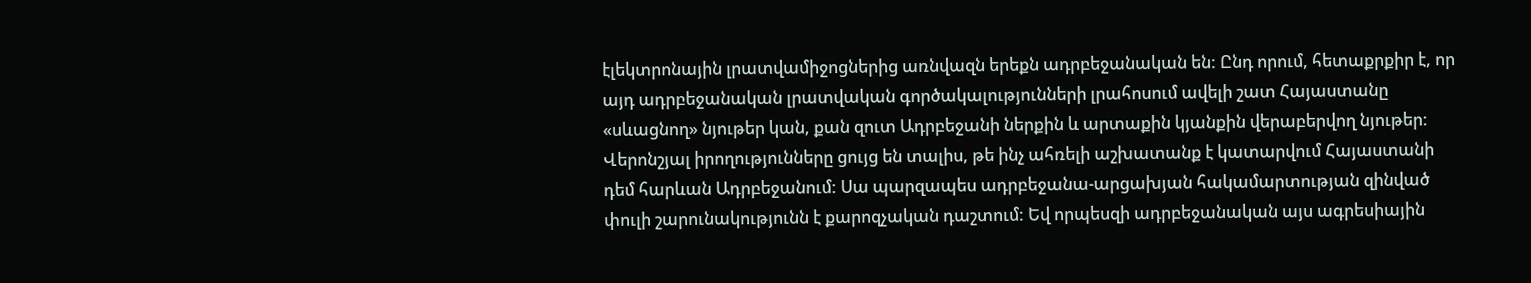էլեկտրոնային լրատվամիջոցներից առնվազն երեքն ադրբեջանական են: Ընդ որում, հետաքրքիր է, որ այդ ադրբեջանական լրատվական գործակալությունների լրահոսում ավելի շատ Հայաստանը «սևացնող» նյութեր կան, քան զուտ Ադրբեջանի ներքին և արտաքին կյանքին վերաբերվող նյութեր:
Վերոնշյալ իրողությունները ցույց են տալիս, թե ինչ ահռելի աշխատանք է կատարվում Հայաստանի դեմ հարևան Ադրբեջանում: Սա պարզապես ադրբեջանա-արցախյան հակամարտության զինված փուլի շարունակությունն է քարոզչական դաշտում: Եվ որպեսզի ադրբեջանական այս ագրեսիային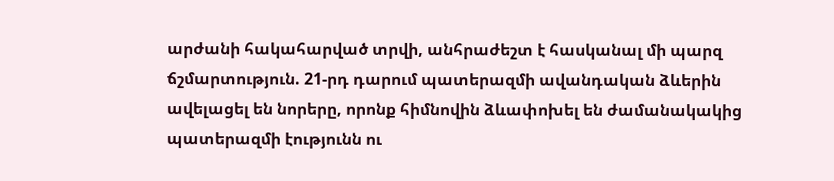արժանի հակահարված տրվի, անհրաժեշտ է հասկանալ մի պարզ ճշմարտություն. 21-րդ դարում պատերազմի ավանդական ձևերին ավելացել են նորերը, որոնք հիմնովին ձևափոխել են ժամանակակից պատերազմի էությունն ու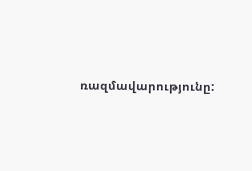ռազմավարությունը: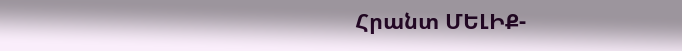Հրանտ ՄԵԼԻՔ-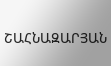ՇԱՀՆԱԶԱՐՅԱՆ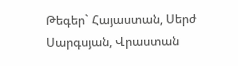Թեգեր` Հայաստան, Սերժ Սարգսյան, Վրաստան